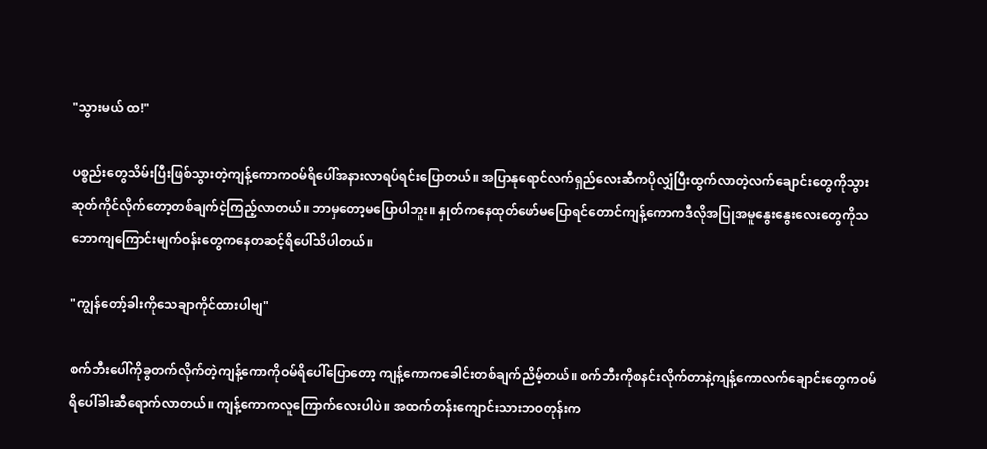"သွားမယ် ထ!"

ပစ္စည်းတွေသိမ်းပြီးဖြစ်သွားတဲ့ကျန့်ကောကဝမ်ရိပေါ်အနားလာရပ်ရင်းပြောတယ်။ အပြာနုရောင်လက်ရှည်လေးဆီကပိုလျှံပြီးထွက်လာတဲ့လက်ချောင်းတွေကိုသွားဆုတ်ကိုင်လိုက်တော့တစ်ချက်ငဲ့ကြည့်လာတယ်။ ဘာမှတော့မပြောပါဘူး။ နှုတ်ကနေထုတ်ဖော်မပြောရင်တောင်ကျန့်ကောကဒီလိုအပြုအမူနွေးနွေးလေးတွေကိုသဘောကျကြောင်းမျက်ဝန်းတွေကနေတဆင့်ရိပေါ်သိပါတယ်။

"ကျွန်တော့်ခါးကိုသေချာကိုင်ထားပါဗျ"

စက်ဘီးပေါ်ကိုခွတက်လိုက်တဲ့ကျန့်ကောကိုဝမ်ရိပေါ်ပြောတော့ ကျန့်ကောကခေါင်းတစ်ချက်ညိမ့်တယ်။ စက်ဘီးကိုစနင်းလိုက်တာနဲ့ကျန့်ကောလက်ချောင်းတွေကဝမ်ရိပေါ်ခါးဆီရောက်လာတယ်။ ကျန့်ကောကလူကြောက်လေးပါပဲ။ အထက်တန်းကျောင်းသားဘဝတုန်းက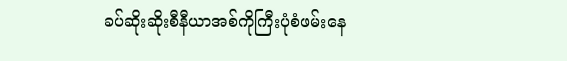ခပ်ဆိုးဆိုးစီနီယာအစ်ကိုကြီးပုံစံဖမ်းနေ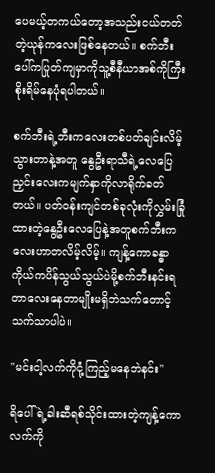ပေမယ့်တကယ်တော့အသည်းငယ်တတ်တဲ့ယုန်ကလေးဖြစ်နေတယ်။ စက်ဘီးပေါ်ကပြုတ်ကျမှာကိုသူ့စီနီယာအစ်ကိုကြီးစိုးရိမ်နေပုံရပါတယ်။

စက်ဘီးရဲ့ဘီးကလေးတစ်ပတ်ချင်းလိမ့်သွားတာနဲ့အတူ နွေဦးရာသီရဲ့လေပြေညှင်းလေးကမျက်နှာကိုလာရိုက်ခတ်တယ်။ ပတ်ဝန်းကျင်တစ်ခုလုံးကိုလွှမ်းခြုံထားတဲ့နွေဦးလေပြေနဲ့အတူစက်ဘီးကလေးဟာတလိမ့်လိမ့်။ ကျန့်ကောခန္ဓာကိုယ်ကပိန်သွယ်သွယ်ပဲမို့စက်ဘီးနင်းရတာလေးနေတာမျိုးမရှိဘဲသက်တောင့်သက်သာပါပဲ။

"မင်းငါ့လက်ကိုငုံ့ကြည့်မနေဘဲနင်း"

ရိပေါ်ရဲ့ခါးဆီရစ်သိုင်းထားတဲ့ကျန့်ကောလက်ကို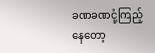ခဏခဏငုံ့ကြည့်နေတော့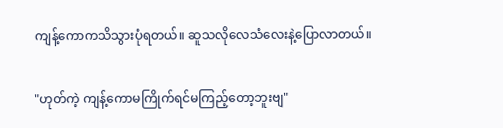ကျန့်ကောကသိသွားပုံရတယ်။ ဆူသလိုလေသံလေးနဲ့ပြောလာတယ်။

"ဟုတ်ကဲ့ ကျန့်ကောမကြိုက်ရင်မကြည့်တော့ဘူးဗျ"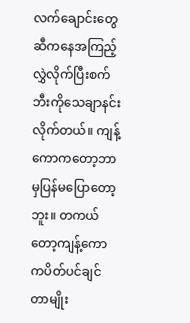လက်ချောင်းတွေဆီကနေအကြည့်လွှဲလိုက်ပြီးစက်ဘီးကိုသေချာနင်းလိုက်တယ်။ ကျန့်ကောကတော့ဘာမှပြန်မပြောတော့ဘူး။ တကယ်တော့ကျန့်ကောကပိတ်ပင်ချင်တာမျိုး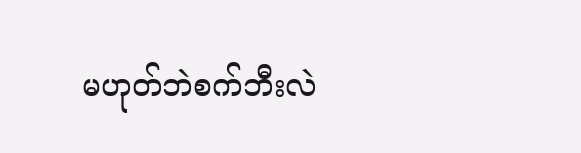မဟုတ်ဘဲစက်ဘီးလဲ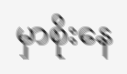မှာစိုးနေ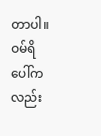တာပါ။ ဝမ်ရိပေါ်ကလည်း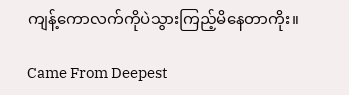ကျန့်ကောလက်ကိုပဲသွားကြည့်မိနေတာကိုး။

Came From Deepest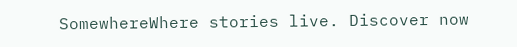SomewhereWhere stories live. Discover now